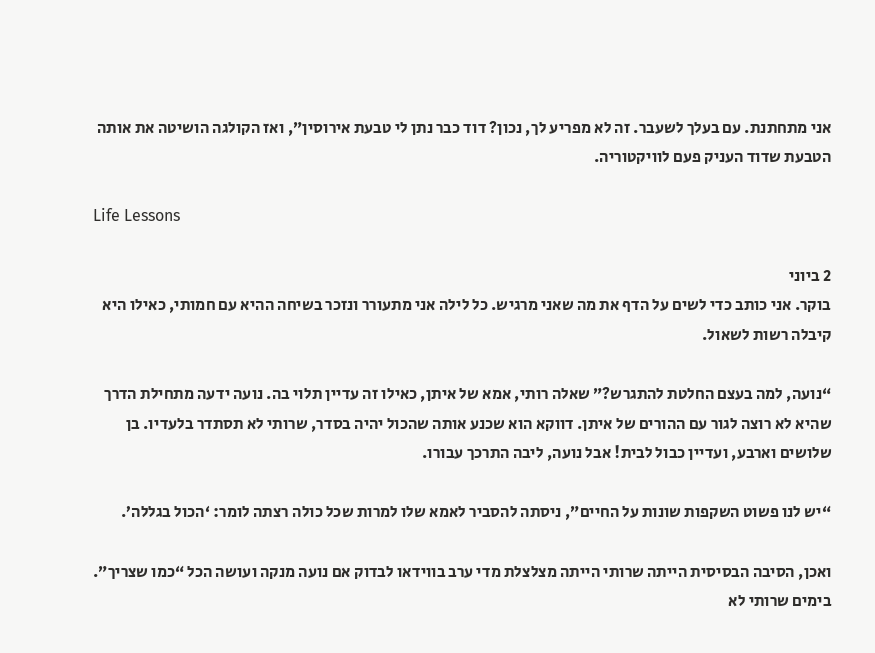אני מתחתנת. עם בעלך לשעבר. זה לא מפריע לך, נכון? דוד כבר נתן לי טבעת אירוסין”, ואז הקולגה הושיטה את אותה הטבעת שדוד העניק פעם לוויקטוריה.

Life Lessons

2 ביוני
בוקר. אני כותב כדי לשים על הדף את מה שאני מרגיש. כל לילה אני מתעורר ונזכר בשיחה ההיא עם חמותי, כאילו היא קיבלה רשות לשאול.

“נועה, למה בעצם החלטת להתגרש?” שאלה רותי, אמא של איתן, כאילו זה עדיין תלוי בה. נועה ידעה מתחילת הדרך שהיא לא רוצה לגור עם ההורים של איתן. דווקא הוא שכנע אותה שהכול יהיה בסדר, שרותי לא תסתדר בלעדיו. בן שלושים וארבע, ועדיין כבול לבית! אבל נועה, ליבה התרכך עבורו.

“יש לנו פשוט השקפות שונות על החיים”, ניסתה להסביר לאמא שלו למרות שכל כולה רצתה לומר: ‘הכול בגללה’.

ואכן, הסיבה הבסיסית הייתה שרותי הייתה מצלצלת מדי ערב בווידאו לבדוק אם נועה מנקה ועושה הכל “כמו שצריך”. בימים שרותי לא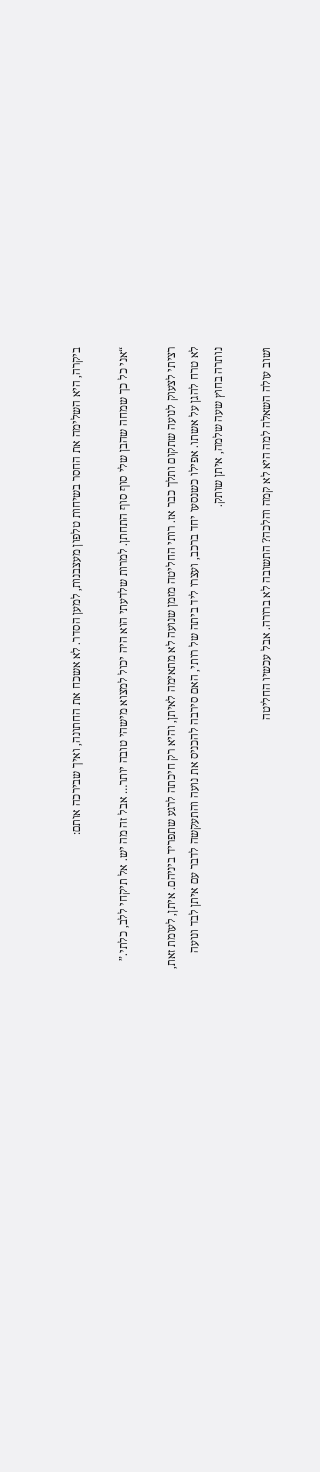ביקרה, היא השלימה את החסר בשיחות טלפון מעצבנות, למען הסדר. לא אשכח את החתונה, ואיך שבירכה אותם:

“אני כל כך שמחה שהבן שלי סוף סוף התחתן. למרות שלדעתי הוא היה יכול למצוא מישהי טובה יותר… אבל זה מה יש. אל תיקחי ללב, כלתי.”

רציתי לצעוק לנועה שתקום ותלך כבר אז. רותי החליטה מזמן שנועה לא מתאימה לאיתן, והיא רק חיכתה לרגע שתפריד ביניהם. איתן, לעומת זאת, לא טרח להגן על אשתו. אפילו כשנסעו יחד ברכב, ועצרו ליד ביתה של רותי, האם סירבה להכניס את נועה והתעקשה לדבר עם איתן לבד ונועה נותרה בחוץ שעה שלמה, איתן שותק.

ושוב עולה השאלה למה היא לא קמה והלכה? התשובה לא ברורה. אבל עכשיו החליטה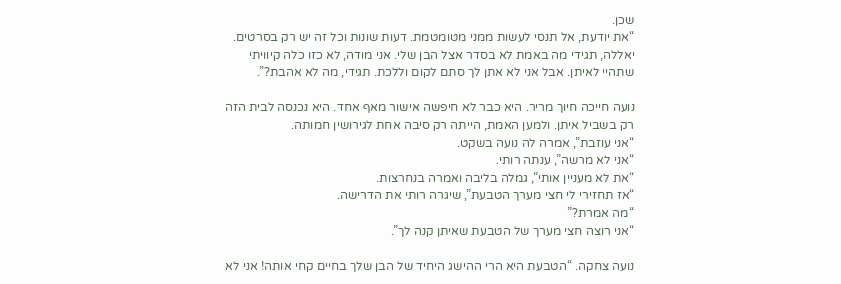שכן.
“את יודעת, אל תנסי לעשות ממני מטומטמת. דעות שונות וכל זה יש רק בסרטים. יאללה, תגידי מה באמת לא בסדר אצל הבן שלי. אני מודה, לא כזו כלה קיוויתי שתהיי לאיתן. אבל אני לא אתן לך סתם לקום וללכת. תגידי, מה לא אהבת?”.

נועה חייכה חיוך מריר. היא כבר לא חיפשה אישור מאף אחד. היא נכנסה לבית הזה רק בשביל איתן. ולמען האמת, הייתה רק סיבה אחת לגירושין חמותה.
“אני עוזבת”, אמרה לה נועה בשקט.
“אני לא מרשה”, ענתה רותי.
“את לא מעניין אותי”, גמלה בליבה ואמרה בנחרצות.
“אז תחזירי לי חצי מערך הטבעת”, שיגרה רותי את הדרישה.
“מה אמרת?”
“אני רוצה חצי מערך של הטבעת שאיתן קנה לך”.

נועה צחקה. “הטבעת היא הרי ההישג היחיד של הבן שלך בחיים קחי אותה! אני לא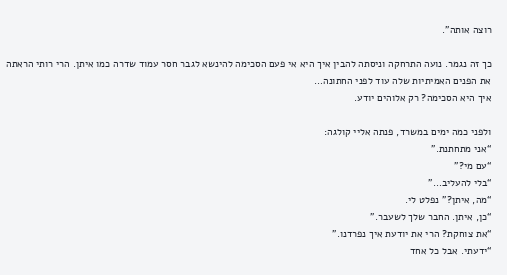רוצה אותה”.

כך זה נגמר. נועה התרחקה וניסתה להבין איך היא אי פעם הסכימה להינשא לגבר חסר עמוד שדרה כמו איתן. הרי רותי הראתה את הפנים האמיתיות שלה עוד לפני החתונה…
איך היא הסכימה? רק אלוהים יודע.

ולפני כמה ימים במשרד, פנתה אליי קולגה:
“אני מתחתנת.”
“עם מי?”
“בלי להעליב…”
“מה, איתן?” נפלט לי.
“כן, איתן. החבר שלך לשעבר.”
“את צוחקת? הרי את יודעת איך נפרדנו.”
“ידעתי. אבל כל אחד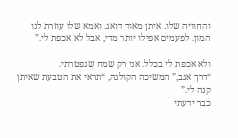והחוויה שלו. איתן מאוד דואג. ואמא שלו עוזרת לנו המון. לפעמים אפילו יותר מדי, אבל לא אכפת לי.”

ולא אכפת לי בכלל. אני רק שמח שנפטרתי.
“דרך אגב,” המשיכה הקולגה, “תראי את הטבעת שאיתן קנה לי.”
כבר ידעתי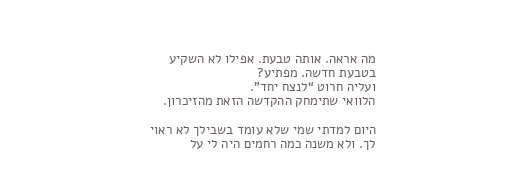מה אראה. אותה טבעת. אפילו לא השקיע בטבעת חדשה. מפתיע?
ועליה חרוט “לנצח יחד”.
הלוואי שתימחק ההקדשה הזאת מהזיכרון.

היום למדתי שמי שלא עומד בשבילך לא ראוי לך. ולא משנה כמה רחמים היה לי על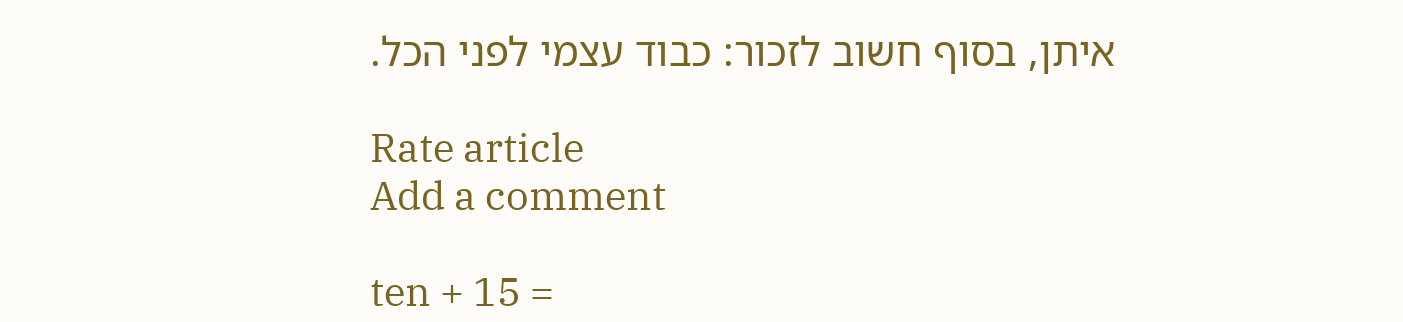איתן, בסוף חשוב לזכור: כבוד עצמי לפני הכל.

Rate article
Add a comment

ten + 15 =